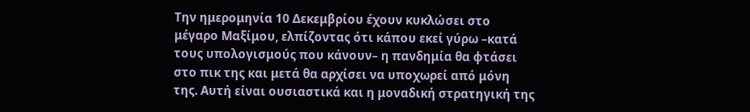Την ημερομηνία 10 Δεκεμβρίου έχουν κυκλώσει στο μέγαρο Μαξίμου, ελπίζοντας ότι κάπου εκεί γύρω –κατά τους υπολογισμούς που κάνουν– η πανδημία θα φτάσει στο πικ της και μετά θα αρχίσει να υποχωρεί από μόνη της. Αυτή είναι ουσιαστικά και η μοναδική στρατηγική της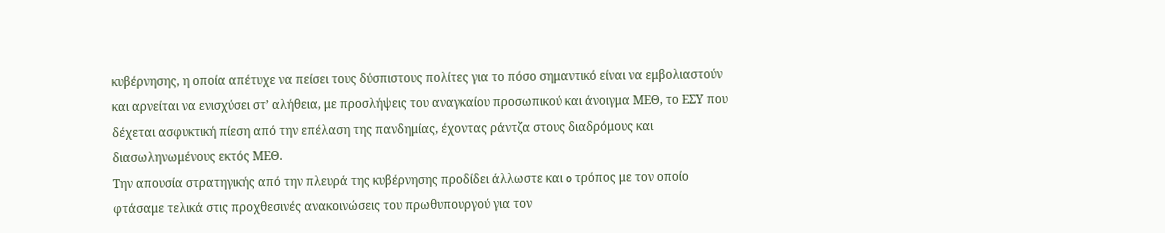κυβέρνησης, η οποία απέτυχε να πείσει τους δύσπιστους πολίτες για το πόσο σημαντικό είναι να εμβολιαστούν και αρνείται να ενισχύσει στ’ αλήθεια, με προσλήψεις του αναγκαίου προσωπικού και άνοιγμα ΜΕΘ, το ΕΣΥ που δέχεται ασφυκτική πίεση από την επέλαση της πανδημίας, έχοντας ράντζα στους διαδρόμους και διασωληνωμένους εκτός ΜΕΘ.
Την απουσία στρατηγικής από την πλευρά της κυβέρνησης προδίδει άλλωστε και o τρόπος με τον οποίο φτάσαμε τελικά στις προχθεσινές ανακοινώσεις του πρωθυπουργού για τον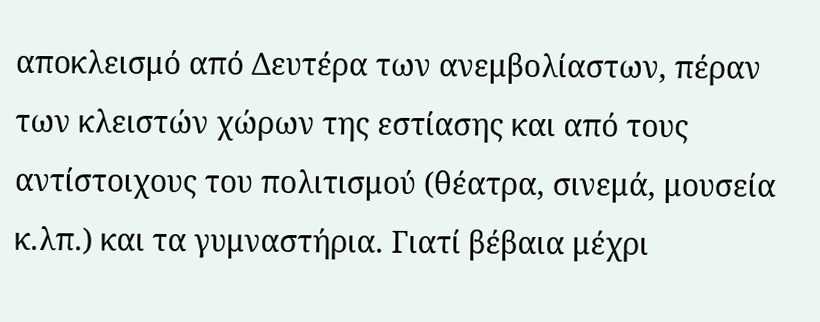αποκλεισμό από Δευτέρα των ανεμβολίαστων, πέραν των κλειστών χώρων της εστίασης και από τους αντίστοιχους του πολιτισμού (θέατρα, σινεμά, μουσεία κ.λπ.) και τα γυμναστήρια. Γιατί βέβαια μέχρι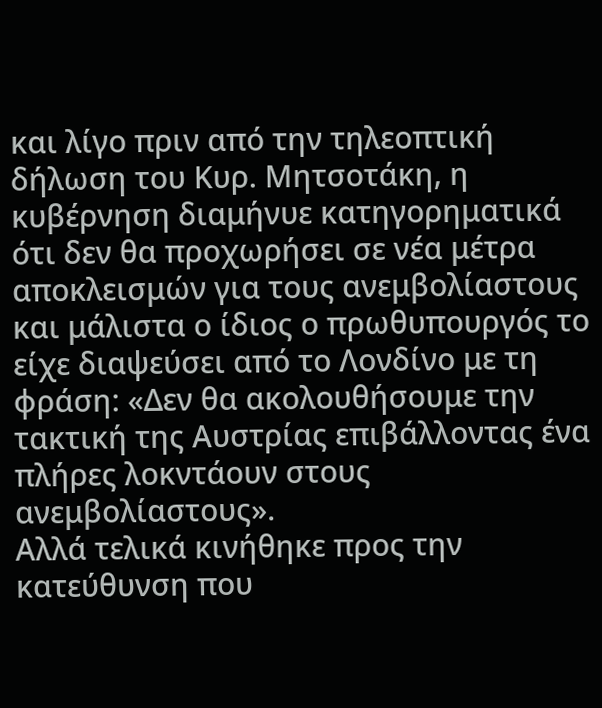και λίγο πριν από την τηλεοπτική δήλωση του Κυρ. Μητσοτάκη, η κυβέρνηση διαμήνυε κατηγορηματικά ότι δεν θα προχωρήσει σε νέα μέτρα αποκλεισμών για τους ανεμβολίαστους και μάλιστα ο ίδιος ο πρωθυπουργός το είχε διαψεύσει από το Λονδίνο με τη φράση: «Δεν θα ακολουθήσουμε την τακτική της Αυστρίας επιβάλλοντας ένα πλήρες λοκντάουν στους ανεμβολίαστους».
Αλλά τελικά κινήθηκε προς την κατεύθυνση που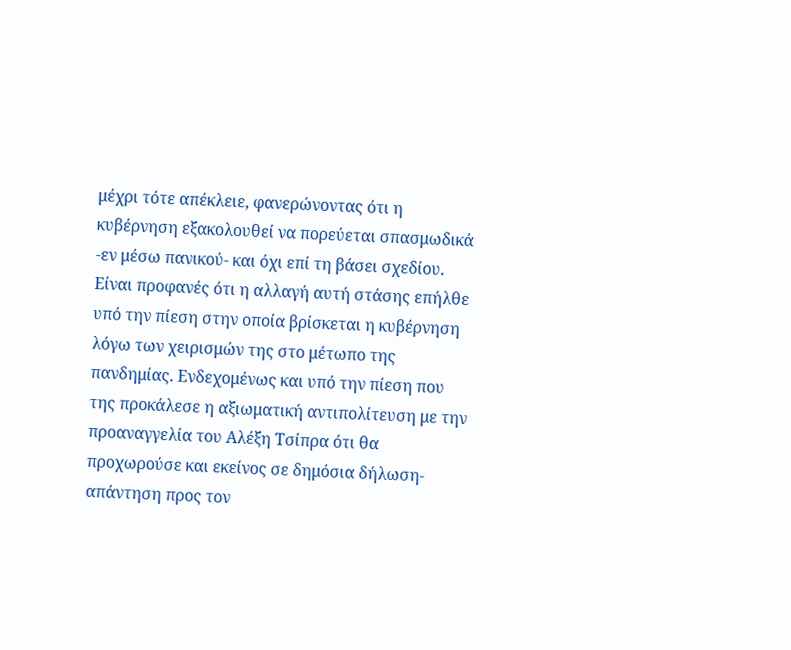μέχρι τότε απέκλειε, φανερώνοντας ότι η κυβέρνηση εξακολουθεί να πορεύεται σπασμωδικά -εν μέσω πανικού- και όχι επί τη βάσει σχεδίου. Είναι προφανές ότι η αλλαγή αυτή στάσης επήλθε υπό την πίεση στην οποία βρίσκεται η κυβέρνηση λόγω των χειρισμών της στο μέτωπο της πανδημίας. Ενδεχομένως και υπό την πίεση που της προκάλεσε η αξιωματική αντιπολίτευση με την προαναγγελία του Αλέξη Τσίπρα ότι θα προχωρούσε και εκείνος σε δημόσια δήλωση-απάντηση προς τον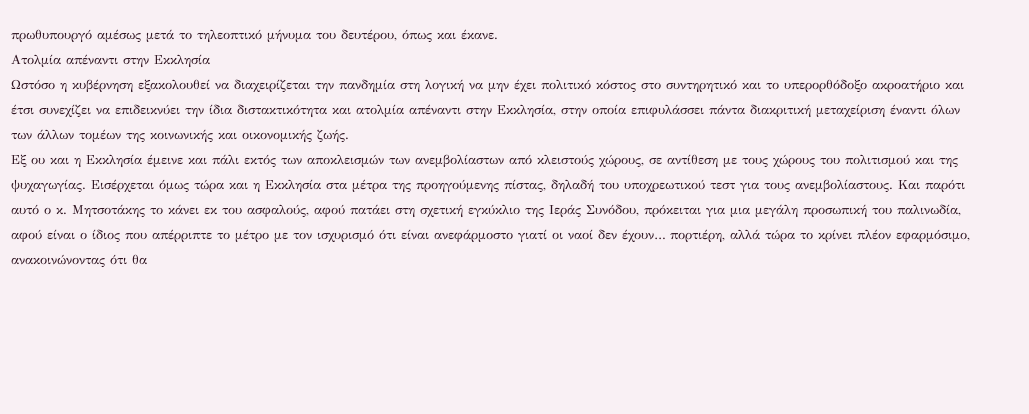πρωθυπουργό αμέσως μετά το τηλεοπτικό μήνυμα του δευτέρου, όπως και έκανε.
Aτολμία απέναντι στην Εκκλησία
Ωστόσο η κυβέρνηση εξακολουθεί να διαχειρίζεται την πανδημία στη λογική να μην έχει πολιτικό κόστος στο συντηρητικό και το υπερορθόδοξο ακροατήριο και έτσι συνεχίζει να επιδεικνύει την ίδια διστακτικότητα και ατολμία απέναντι στην Εκκλησία, στην οποία επιφυλάσσει πάντα διακριτική μεταχείριση έναντι όλων των άλλων τομέων της κοινωνικής και οικονομικής ζωής.
Εξ ου και η Εκκλησία έμεινε και πάλι εκτός των αποκλεισμών των ανεμβολίαστων από κλειστούς χώρους, σε αντίθεση με τους χώρους του πολιτισμού και της ψυχαγωγίας. Εισέρχεται όμως τώρα και η Εκκλησία στα μέτρα της προηγούμενης πίστας, δηλαδή του υποχρεωτικού τεστ για τους ανεμβολίαστους. Και παρότι αυτό ο κ. Μητσοτάκης το κάνει εκ του ασφαλούς, αφού πατάει στη σχετική εγκύκλιο της Ιεράς Συνόδου, πρόκειται για μια μεγάλη προσωπική του παλινωδία, αφού είναι ο ίδιος που απέρριπτε το μέτρο με τον ισχυρισμό ότι είναι ανεφάρμοστο γιατί οι ναοί δεν έχουν… πορτιέρη, αλλά τώρα το κρίνει πλέον εφαρμόσιμο, ανακοινώνοντας ότι θα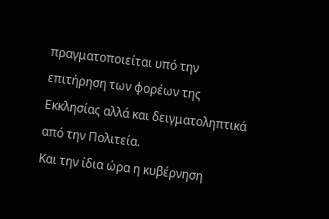πραγματοποιείται υπό την επιτήρηση των φορέων της Εκκλησίας αλλά και δειγματοληπτικά από την Πολιτεία.
Και την ίδια ώρα η κυβέρνηση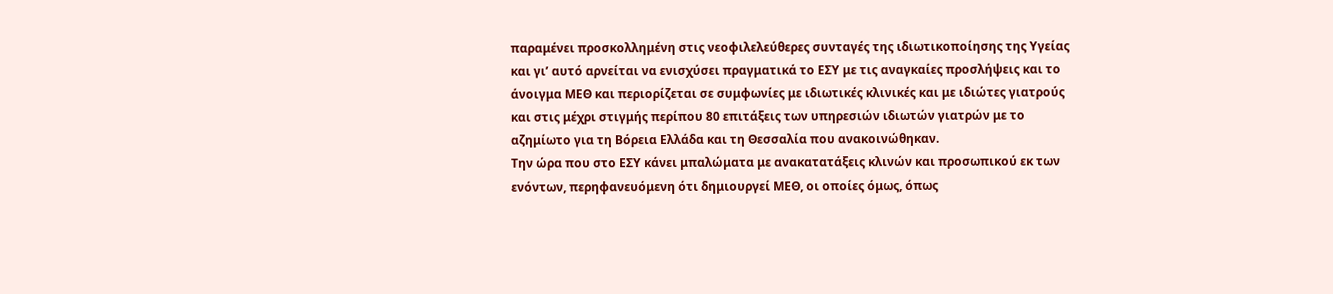παραμένει προσκολλημένη στις νεοφιλελεύθερες συνταγές της ιδιωτικοποίησης της Υγείας και γι’ αυτό αρνείται να ενισχύσει πραγματικά το ΕΣΥ με τις αναγκαίες προσλήψεις και το άνοιγμα ΜΕΘ και περιορίζεται σε συμφωνίες με ιδιωτικές κλινικές και με ιδιώτες γιατρούς και στις μέχρι στιγμής περίπου 80 επιτάξεις των υπηρεσιών ιδιωτών γιατρών με το αζημίωτο για τη Βόρεια Ελλάδα και τη Θεσσαλία που ανακοινώθηκαν.
Την ώρα που στο ΕΣΥ κάνει μπαλώματα με ανακατατάξεις κλινών και προσωπικού εκ των ενόντων, περηφανευόμενη ότι δημιουργεί ΜΕΘ, οι οποίες όμως, όπως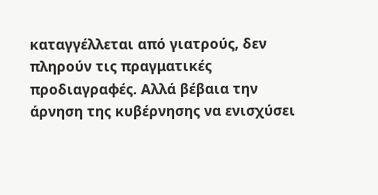καταγγέλλεται από γιατρούς, δεν πληρούν τις πραγματικές προδιαγραφές. Αλλά βέβαια την άρνηση της κυβέρνησης να ενισχύσει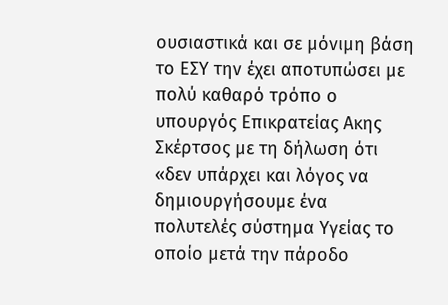ουσιαστικά και σε μόνιμη βάση το ΕΣΥ την έχει αποτυπώσει με πολύ καθαρό τρόπο ο υπουργός Επικρατείας Ακης Σκέρτσος με τη δήλωση ότι «δεν υπάρχει και λόγος να δημιουργήσουμε ένα πολυτελές σύστημα Υγείας το οποίο μετά την πάροδο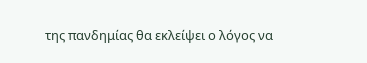της πανδημίας θα εκλείψει ο λόγος να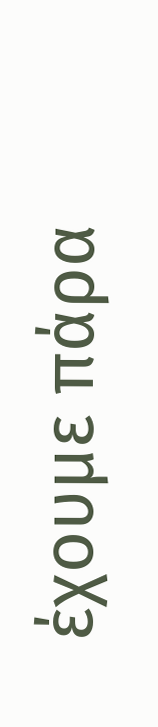έχουμε πάρα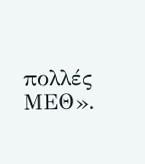πολλές ΜΕΘ».